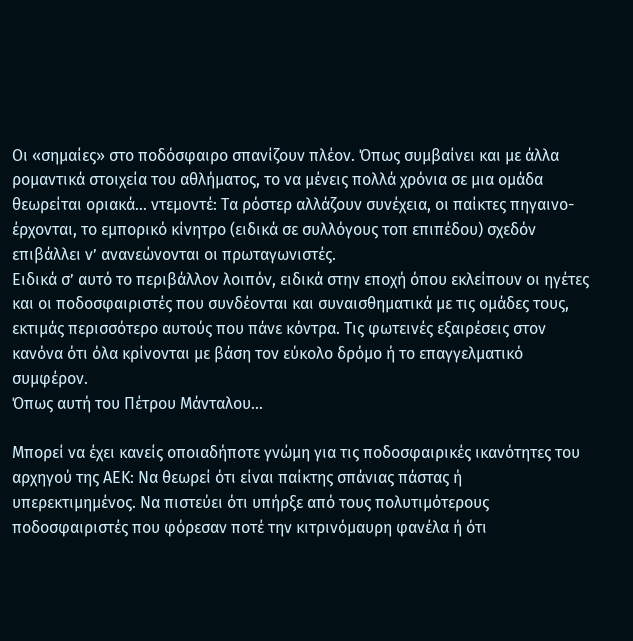Οι «σημαίες» στο ποδόσφαιρο σπανίζουν πλέον. Όπως συμβαίνει και με άλλα ρομαντικά στοιχεία του αθλήματος, το να μένεις πολλά χρόνια σε μια ομάδα θεωρείται οριακά… ντεμοντέ: Τα ρόστερ αλλάζουν συνέχεια, οι παίκτες πηγαινο-έρχονται, το εμπορικό κίνητρο (ειδικά σε συλλόγους τοπ επιπέδου) σχεδόν επιβάλλει ν’ ανανεώνονται οι πρωταγωνιστές.
Ειδικά σ’ αυτό το περιβάλλον λοιπόν, ειδικά στην εποχή όπου εκλείπουν οι ηγέτες και οι ποδοσφαιριστές που συνδέονται και συναισθηματικά με τις ομάδες τους, εκτιμάς περισσότερο αυτούς που πάνε κόντρα. Τις φωτεινές εξαιρέσεις στον κανόνα ότι όλα κρίνονται με βάση τον εύκολο δρόμο ή το επαγγελματικό συμφέρον.
Όπως αυτή του Πέτρου Μάνταλου…

Μπορεί να έχει κανείς οποιαδήποτε γνώμη για τις ποδοσφαιρικές ικανότητες του αρχηγού της ΑΕΚ: Να θεωρεί ότι είναι παίκτης σπάνιας πάστας ή υπερεκτιμημένος. Να πιστεύει ότι υπήρξε από τους πολυτιμότερους ποδοσφαιριστές που φόρεσαν ποτέ την κιτρινόμαυρη φανέλα ή ότι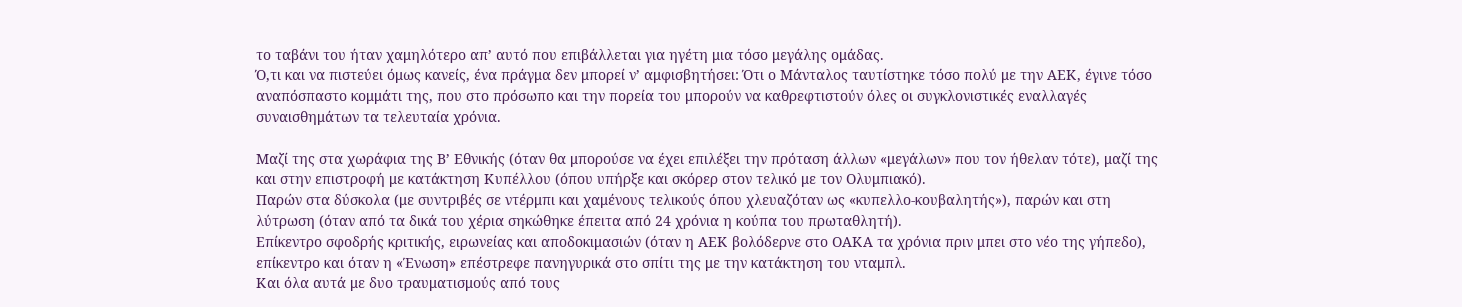το ταβάνι του ήταν χαμηλότερο απ’ αυτό που επιβάλλεται για ηγέτη μια τόσο μεγάλης ομάδας.
Ό,τι και να πιστεύει όμως κανείς, ένα πράγμα δεν μπορεί ν’ αμφισβητήσει: Ότι ο Μάνταλος ταυτίστηκε τόσο πολύ με την ΑΕΚ, έγινε τόσο αναπόσπαστο κομμάτι της, που στο πρόσωπο και την πορεία του μπορούν να καθρεφτιστούν όλες οι συγκλονιστικές εναλλαγές συναισθημάτων τα τελευταία χρόνια.

Μαζί της στα χωράφια της Β’ Εθνικής (όταν θα μπορούσε να έχει επιλέξει την πρόταση άλλων «μεγάλων» που τον ήθελαν τότε), μαζί της και στην επιστροφή με κατάκτηση Κυπέλλου (όπου υπήρξε και σκόρερ στον τελικό με τον Ολυμπιακό).
Παρών στα δύσκολα (με συντριβές σε ντέρμπι και χαμένους τελικούς όπου χλευαζόταν ως «κυπελλο-κουβαλητής»), παρών και στη λύτρωση (όταν από τα δικά του χέρια σηκώθηκε έπειτα από 24 χρόνια η κούπα του πρωταθλητή).
Επίκεντρο σφοδρής κριτικής, ειρωνείας και αποδοκιμασιών (όταν η ΑΕΚ βολόδερνε στο ΟΑΚΑ τα χρόνια πριν μπει στο νέο της γήπεδο), επίκεντρο και όταν η «Ένωση» επέστρεφε πανηγυρικά στο σπίτι της με την κατάκτηση του νταμπλ.
Και όλα αυτά με δυο τραυματισμούς από τους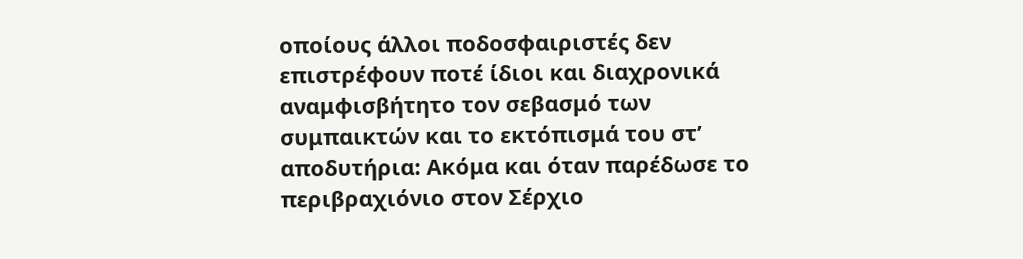οποίους άλλοι ποδοσφαιριστές δεν επιστρέφουν ποτέ ίδιοι και διαχρονικά αναμφισβήτητο τον σεβασμό των συμπαικτών και το εκτόπισμά του στ’ αποδυτήρια: Ακόμα και όταν παρέδωσε το περιβραχιόνιο στον Σέρχιο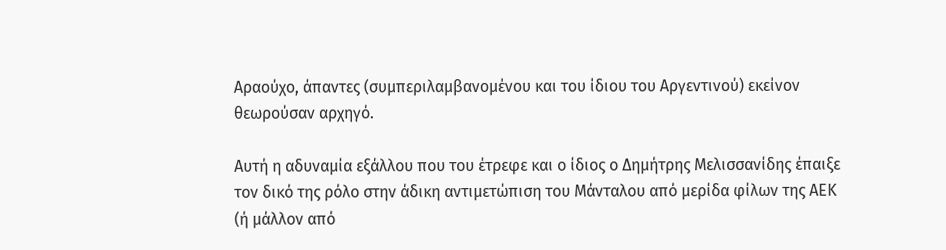Αραούχο, άπαντες (συμπεριλαμβανομένου και του ίδιου του Αργεντινού) εκείνον θεωρούσαν αρχηγό.

Αυτή η αδυναμία εξάλλου που του έτρεφε και ο ίδιος ο Δημήτρης Μελισσανίδης έπαιξε τον δικό της ρόλο στην άδικη αντιμετώπιση του Μάνταλου από μερίδα φίλων της ΑΕΚ (ή μάλλον από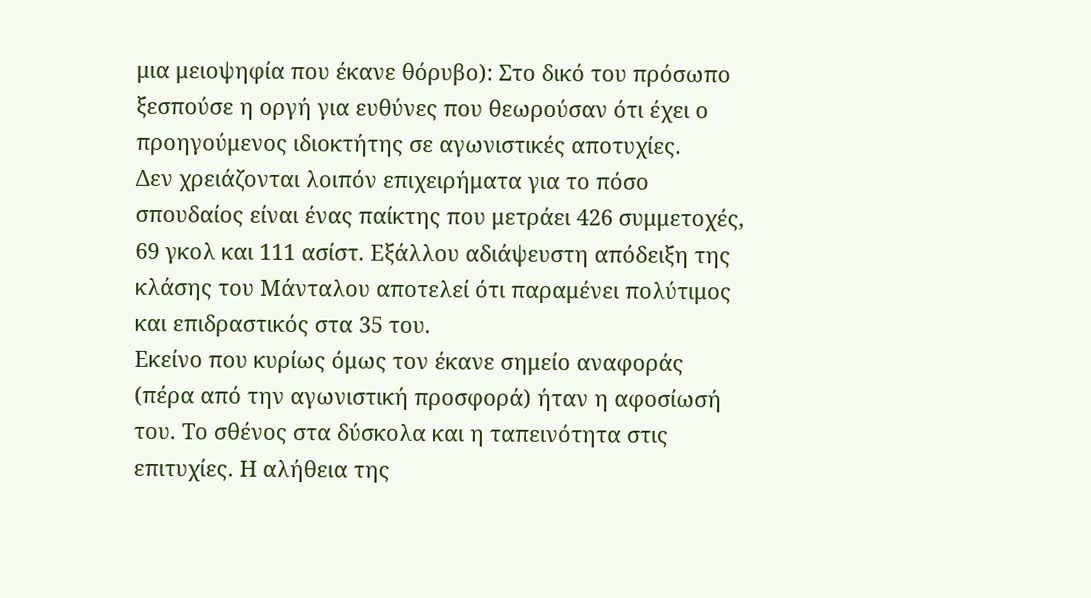μια μειοψηφία που έκανε θόρυβο): Στο δικό του πρόσωπο ξεσπούσε η οργή για ευθύνες που θεωρούσαν ότι έχει ο προηγούμενος ιδιοκτήτης σε αγωνιστικές αποτυχίες.
Δεν χρειάζονται λοιπόν επιχειρήματα για το πόσο σπουδαίος είναι ένας παίκτης που μετράει 426 συμμετοχές, 69 γκολ και 111 ασίστ. Εξάλλου αδιάψευστη απόδειξη της κλάσης του Μάνταλου αποτελεί ότι παραμένει πολύτιμος και επιδραστικός στα 35 του.
Εκείνο που κυρίως όμως τον έκανε σημείο αναφοράς (πέρα από την αγωνιστική προσφορά) ήταν η αφοσίωσή του. Το σθένος στα δύσκολα και η ταπεινότητα στις επιτυχίες. Η αλήθεια της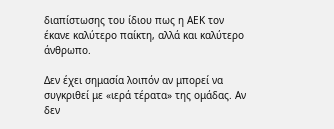διαπίστωσης του ίδιου πως η ΑΕΚ τον έκανε καλύτερο παίκτη, αλλά και καλύτερο άνθρωπο.

Δεν έχει σημασία λοιπόν αν μπορεί να συγκριθεί με «ιερά τέρατα» της ομάδας. Αν δεν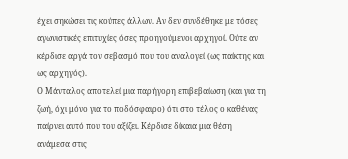έχει σηκώσει τις κούπες άλλων. Αν δεν συνδέθηκε με τόσες αγωνιστικές επιτυχίες όσες προηγούμενοι αρχηγοί. Ούτε αν κέρδισε αργά τον σεβασμό που του αναλογεί (ως παίκτης και ως αρχηγός).
Ο Μάνταλος αποτελεί μια παρήγορη επιβεβαίωση (και για τη ζωή, όχι μόνο για το ποδόσφαιρο) ότι στο τέλος ο καθένας παίρνει αυτό που του αξίζει. Κέρδισε δίκαια μια θέση ανάμεσα στις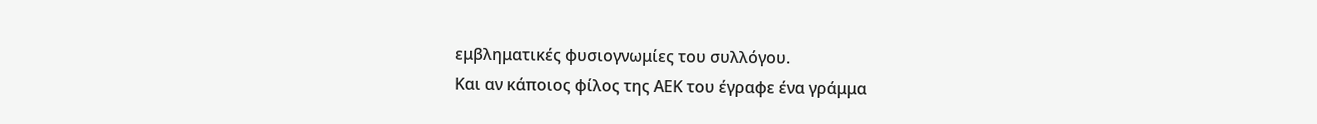εμβληματικές φυσιογνωμίες του συλλόγου.
Και αν κάποιος φίλος της ΑΕΚ του έγραφε ένα γράμμα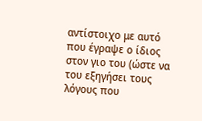αντίστοιχο με αυτό που έγραψε ο ίδιος στον γιο του (ώστε να του εξηγήσει τους λόγους που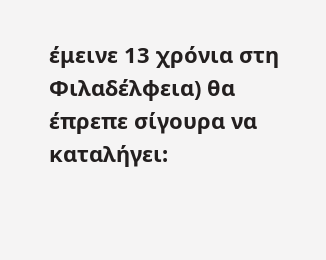έμεινε 13 χρόνια στη Φιλαδέλφεια) θα έπρεπε σίγουρα να καταλήγει: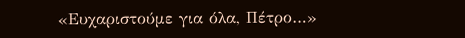«Ευχαριστούμε για όλα, Πέτρο…»